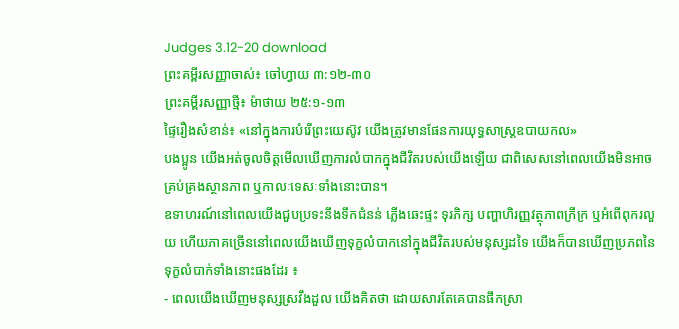Judges 3.12-20 download
ព្រះគម្ពីរសញ្ញាចាស់៖ ចៅហ្វាយ ៣:១២-៣០
ព្រះគម្ពីរសញ្ញាថ្មី៖ ម៉ាថាយ ២៥:១-១៣
ផ្ទៃរឿងសំខាន់៖ «នៅក្នុងការបំរើព្រះយេស៊ូវ យើងត្រូវមានផែនការយុទ្ធសាស្ត្រឧបាយកល»
បងប្អូន យើងអត់ចូលចិត្តមើលឃើញការលំបាកក្នុងជីវិតរបស់យើងឡើយ ជាពិសេសនៅពេលយើងមិនអាចគ្រប់គ្រងស្ថានភាព ឬកាលៈទេសៈទាំងនោះបាន។
ឧទាហរណ៍នៅពេលយើងជួបប្រទះនឹងទឹកជំនន់ ភ្លើងឆេះផ្ទះ ទុរភិក្ស បញ្ហាហិរញ្ញវត្ថុភាពក្រីក្រ ឬអំពើពុករលួយ ហើយភាគច្រើននៅពេលយើងឃើញទុក្ខលំបាកនៅក្នុងជីវិតរបស់មនុស្សដទៃ យើងក៏បានឃើញប្រភពនៃទុក្ខលំបាក់ទាំងនោះផងដែរ ៖
- ពេលយើងឃើញមនុស្សស្រវឹងដួល យើងគិតថា ដោយសារតែគេបានផឹកស្រា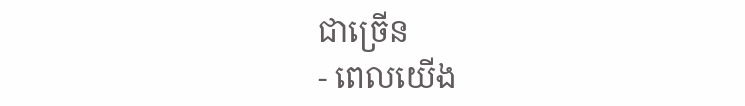ជាច្រើន
- ពេលយើង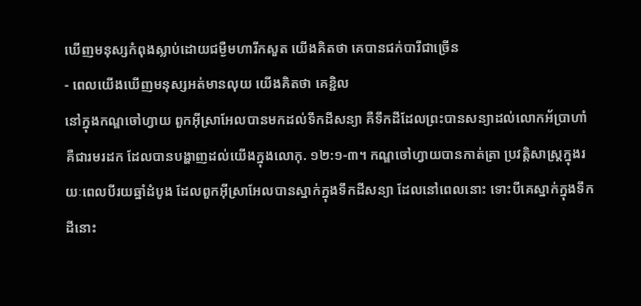ឃើញមនុស្សកំពុងស្លាប់ដោយជម្ងឺមហារីកសួត យើងគិតថា គេបានជក់បារីជាច្រើន
- ពេលយើងឃើញមនុស្សអត់មានលុយ យើងគិតថា គេខ្ជិល
នៅក្នុងកណ្ឌចៅហ្វាយ ពួកអ៊ីស្រាអែលបានមកដល់ទឹកដីសន្យា គឺទឹកដីដែលព្រះបានសន្យាដល់លោកអ័ប្រាហាំ គឺជារមរដក ដែលបានបង្ហាញដល់យើងក្នុងលោកុ. ១២:១-៣។ កណ្ឌចៅហ្វាយបានកាត់ត្រា ប្រវត្តិសាស្ត្រក្នុងរយៈពេលបីរយឆ្នាំដំបូង ដែលពួកអ៊ីស្រាអែលបានស្នាក់ក្នុងទឹកដីសន្យា ដែលនៅពេលនោះ ទោះបីគេស្នាក់ក្នុងទឹកដីនោះ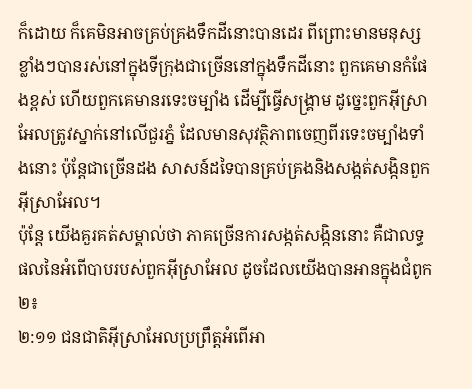ក៏ដោយ ក៏គេមិនអាចគ្រប់គ្រងទឹកដីនោះបានដេរ ពីព្រោះមានមនុស្សខ្លាំងៗបានរស់នៅក្នុងទីក្រុងជាច្រើននៅក្នុងទឹកដីនោះ ពួកគេមានកំផែងខ្ពស់ ហើយពួកគេមានរទេះចម្បាំង ដើម្បីធ្វើសង្គ្រាម ដូច្នេះពួកអ៊ីស្រាអែលត្រូវស្នាក់នៅលើជួរភ្នំ ដែលមានសុវត្ថិភាពចេញពីរទេះចម្បាំងទាំងនោះ ប៉ុន្តែជាច្រើនដង សាសន៍ដទៃបានគ្រប់គ្រងនិងសង្កត់សង្កិនពួកអ៊ីស្រាអែល។
ប៉ុន្តែ យើងគួរគត់សម្គាល់ថា ភាគច្រើនការសង្កត់សង្កិននោះ គឺជាលទ្ធផលនៃអំពើបាបរបស់ពួកអ៊ីស្រាអែល ដូចដែលយើងបានអានក្នុងជំពូក២៖
២:១១ ជនជាតិអ៊ីស្រាអែលប្រព្រឹត្តអំពើអា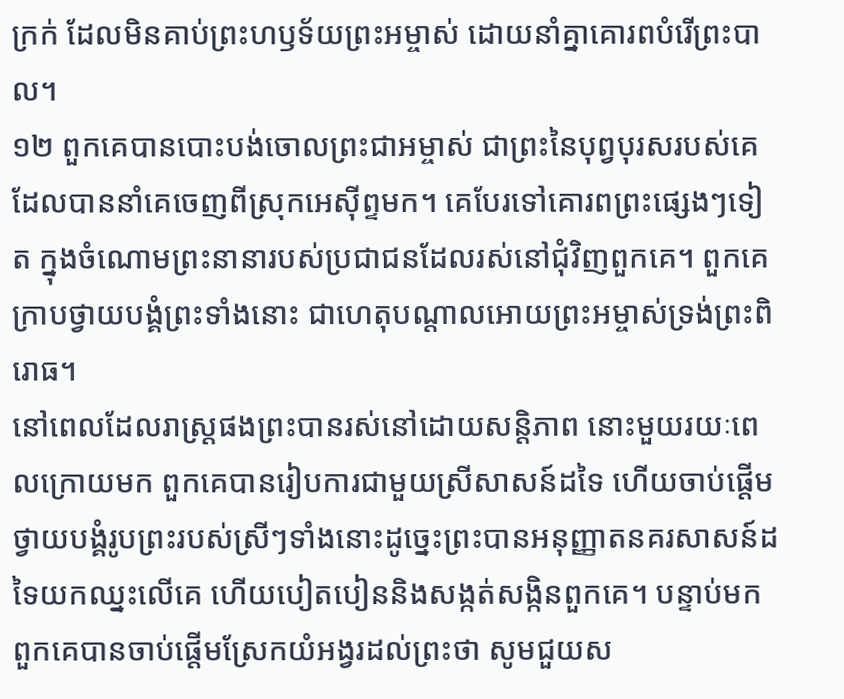ក្រក់ ដែលមិនគាប់ព្រះហឫទ័យព្រះអម្ចាស់ ដោយនាំគ្នាគោរពបំរើព្រះបាល។
១២ ពួកគេបានបោះបង់ចោលព្រះជាអម្ចាស់ ជាព្រះនៃបុព្វបុរសរបស់គេ ដែលបាននាំគេចេញពីស្រុកអេស៊ីព្ទមក។ គេបែរទៅគោរពព្រះផ្សេងៗទៀត ក្នុងចំណោមព្រះនានារបស់ប្រជាជនដែលរស់នៅជុំវិញពួកគេ។ ពួកគេក្រាបថ្វាយបង្គំព្រះទាំងនោះ ជាហេតុបណ្ដាលអោយព្រះអម្ចាស់ទ្រង់ព្រះពិរោធ។
នៅពេលដែលរាស្ត្រផងព្រះបានរស់នៅដោយសន្តិភាព នោះមួយរយៈពេលក្រោយមក ពួកគេបានរៀបការជាមួយស្រីសាសន៍ដទៃ ហើយចាប់ផ្តើមថ្វាយបង្គំរូបព្រះរបស់ស្រីៗទាំងនោះដូច្នេះព្រះបានអនុញ្ញាតនគរសាសន៍ដទៃយកឈ្នះលើគេ ហើយបៀតបៀននិងសង្កត់សង្កិនពួកគេ។ បន្ទាប់មក ពួកគេបានចាប់ផ្តើមស្រែកយំអង្វរដល់ព្រះថា សូមជួយស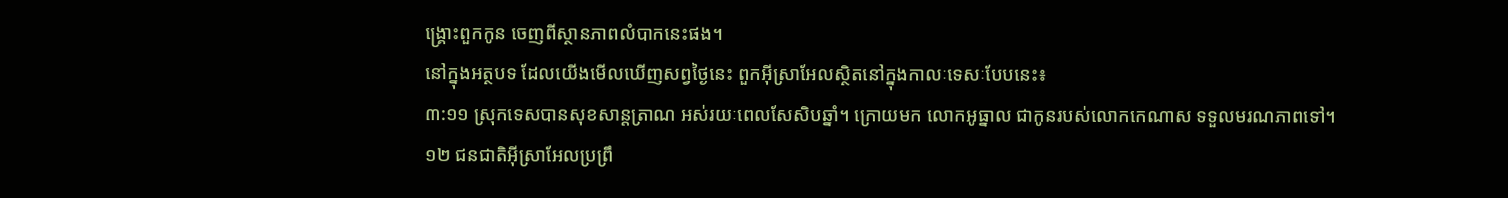ង្គ្រោះពួកកូន ចេញពីស្ថានភាពលំបាកនេះផង។
នៅក្នុងអត្ថបទ ដែលយើងមើលឃើញសព្វថ្ងៃនេះ ពួកអ៊ីស្រាអែលស្ថិតនៅក្នុងកាលៈទេសៈបែបនេះ៖
៣:១១ ស្រុកទេសបានសុខសាន្តត្រាណ អស់រយៈពេលសែសិបឆ្នាំ។ ក្រោយមក លោកអូធ្នាល ជាកូនរបស់លោកកេណាស ទទួលមរណភាពទៅ។
១២ ជនជាតិអ៊ីស្រាអែលប្រព្រឹ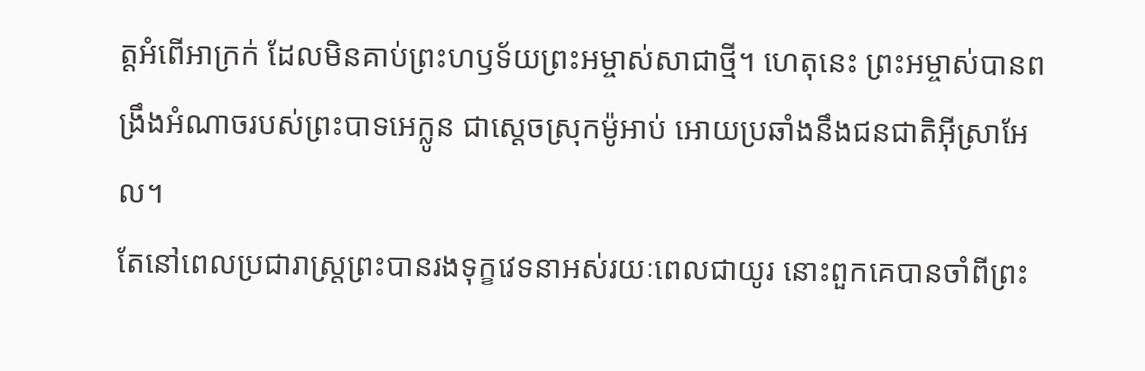ត្តអំពើអាក្រក់ ដែលមិនគាប់ព្រះហឫទ័យព្រះអម្ចាស់សាជាថ្មី។ ហេតុនេះ ព្រះអម្ចាស់បានពង្រឹងអំណាចរបស់ព្រះបាទអេក្លូន ជាស្ដេចស្រុកម៉ូអាប់ អោយប្រឆាំងនឹងជនជាតិអ៊ីស្រាអែល។
តែនៅពេលប្រជារាស្ត្រព្រះបានរងទុក្ខវេទនាអស់រយៈពេលជាយូរ នោះពួកគេបានចាំពីព្រះ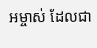អម្ចាស់ ដែលជា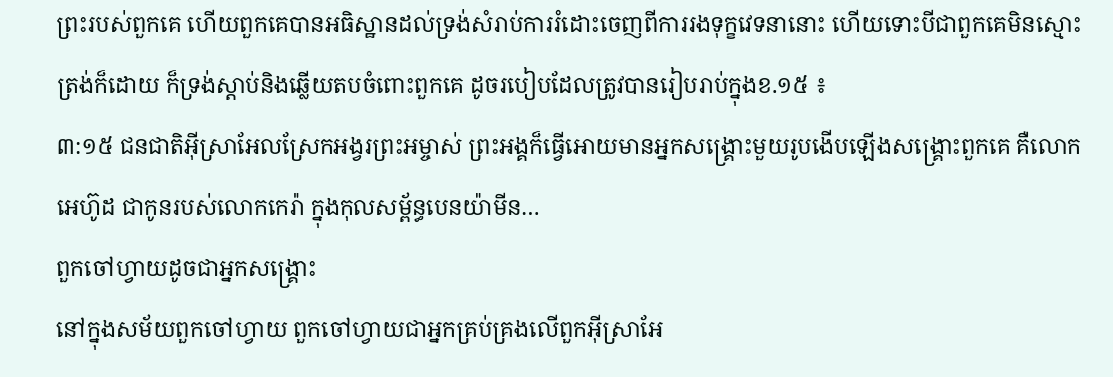ព្រះរបស់ពួកគេ ហើយពួកគេបានអធិស្ឋានដល់ទ្រង់សំរាប់ការរំដោះចេញពីការរងទុក្ខវេទនានោះ ហើយទោះបីជាពួកគេមិនស្មោះត្រង់ក៏ដោយ ក៏ទ្រង់ស្តាប់និងឆ្លើយតបចំពោះពួកគេ ដូចរបៀបដែលត្រូវបានរៀបរាប់ក្នុងខ.១៥ ៖
៣:១៥ ជនជាតិអ៊ីស្រាអែលស្រែកអង្វរព្រះអម្ចាស់ ព្រះអង្គក៏ធ្វើអោយមានអ្នកសង្គ្រោះមួយរូបងើបឡើងសង្គ្រោះពួកគេ គឺលោកអេហ៊ូដ ជាកូនរបស់លោកកេរ៉ា ក្នុងកុលសម្ព័ន្ធបេនយ៉ាមីន…
ពួកចៅហ្វាយដូចជាអ្នកសង្គ្រោះ
នៅក្នុងសម័យពួកចៅហ្វាយ ពួកចៅហ្វាយជាអ្នកគ្រប់គ្រងលើពួកអ៊ីស្រាអែ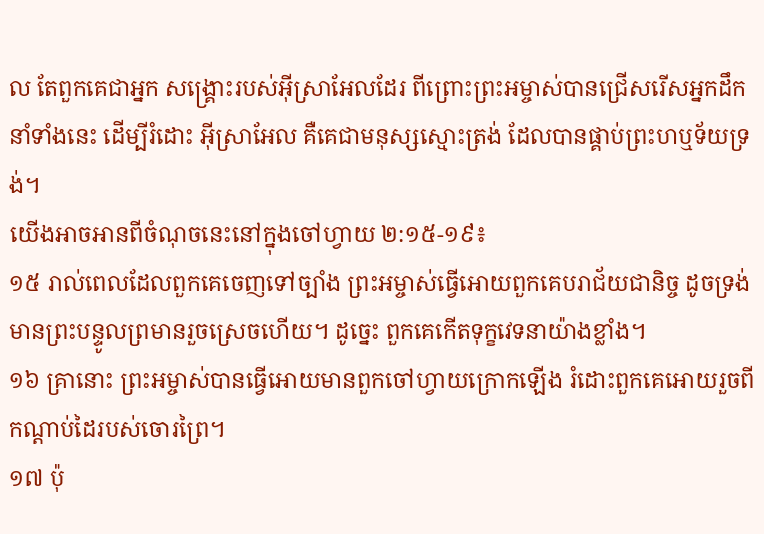ល តែពួកគេជាអ្នក សង្គ្រោះរបស់អ៊ីស្រាអែលដែរ ពីព្រោះព្រះអម្ចាស់បានជ្រើសរើសអ្នកដឹកនាំទាំងនេះ ដើម្បីរំដោះ អ៊ីស្រាអែល គឺគេជាមនុស្សស្មោះត្រង់ ដែលបានផ្គាប់ព្រះហឬទ័យទ្រង់។
យើងអាចអានពីចំណុចនេះនៅក្នុងចៅហ្វាយ ២:១៥-១៩៖
១៥ រាល់ពេលដែលពួកគេចេញទៅច្បាំង ព្រះអម្ចាស់ធ្វើអោយពួកគេបរាជ័យជានិច្ច ដូចទ្រង់មានព្រះបន្ទូលព្រមានរួចស្រេចហើយ។ ដូច្នេះ ពួកគេកើតទុក្ខវេទនាយ៉ាងខ្លាំង។
១៦ គ្រានោះ ព្រះអម្ចាស់បានធ្វើអោយមានពួកចៅហ្វាយក្រោកឡើង រំដោះពួកគេអោយរួចពីកណ្ដាប់ដៃរបស់ចោរព្រៃ។
១៧ ប៉ុ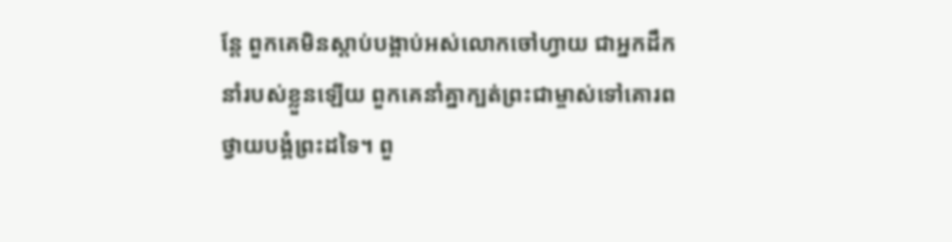ន្តែ ពួកគេមិនស្ដាប់បង្គាប់អស់លោកចៅហ្វាយ ជាអ្នកដឹកនាំរបស់ខ្លួនឡើយ ពួកគេនាំគ្នាក្បត់ព្រះជាម្ចាស់ទៅគោរពថ្វាយបង្គំព្រះដទៃ។ ពួ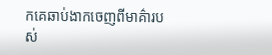កគេឆាប់ងាកចេញពីមាគ៌ារបស់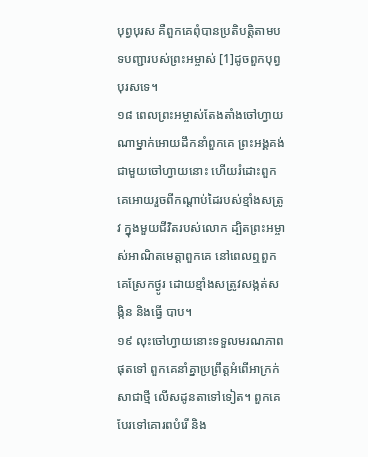បុព្វបុរស គឺពួកគេពុំបានប្រតិបត្តិតាមបទបញ្ជារបស់ព្រះអម្ចាស់ [1]ដូចពួកបុព្វបុរសទេ។
១៨ ពេលព្រះអម្ចាស់តែងតាំងចៅហ្វាយណាម្នាក់អោយដឹកនាំពួកគេ ព្រះអង្គគង់ជាមួយចៅហ្វាយនោះ ហើយរំដោះពួកគេអោយរួចពីកណ្ដាប់ដៃរបស់ខ្មាំងសត្រូវ ក្នុងមួយជីវិតរបស់លោក ដ្បិតព្រះអម្ចាស់អាណិតមេត្តាពួកគេ នៅពេលឮពួកគេស្រែកថ្ងូរ ដោយខ្មាំងសត្រូវសង្កត់សង្កិន និងធ្វើ បាប។
១៩ លុះចៅហ្វាយនោះទទួលមរណភាពផុតទៅ ពួកគេនាំគ្នាប្រព្រឹត្តអំពើអាក្រក់សាជាថ្មី លើសដូនតាទៅទៀត។ ពួកគេបែរទៅគោរពបំរើ និង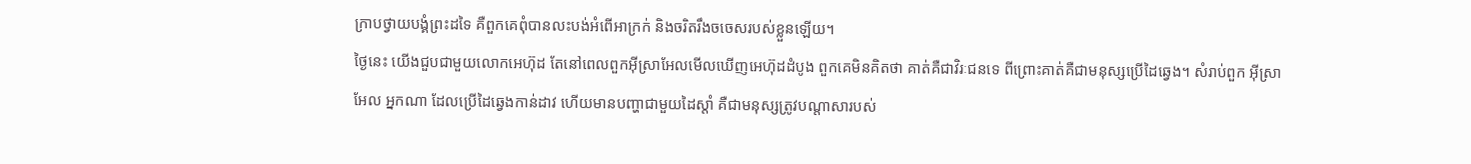ក្រាបថ្វាយបង្គំព្រះដទៃ គឺពួកគេពុំបានលះបង់អំពើអាក្រក់ និងចរិតរឹងចចេសរបស់ខ្លួនឡើយ។
ថ្ងៃនេះ យើងជួបជាមួយលោកអេហ៊ុដ តែនៅពេលពួកអ៊ីស្រាអែលមើលឃើញអេហ៊ុដដំបូង ពួកគេមិនគិតថា គាត់គឺជាវិរៈជនទេ ពីព្រោះគាត់គឺជាមនុស្សប្រើដៃឆ្វេង។ សំរាប់ពួក អ៊ីស្រាអែល អ្នកណា ដែលប្រើដៃឆ្វេងកាន់ដាវ ហើយមានបញ្ហាជាមួយដៃស្តាំ គឺជាមនុស្សត្រូវបណ្តាសារបស់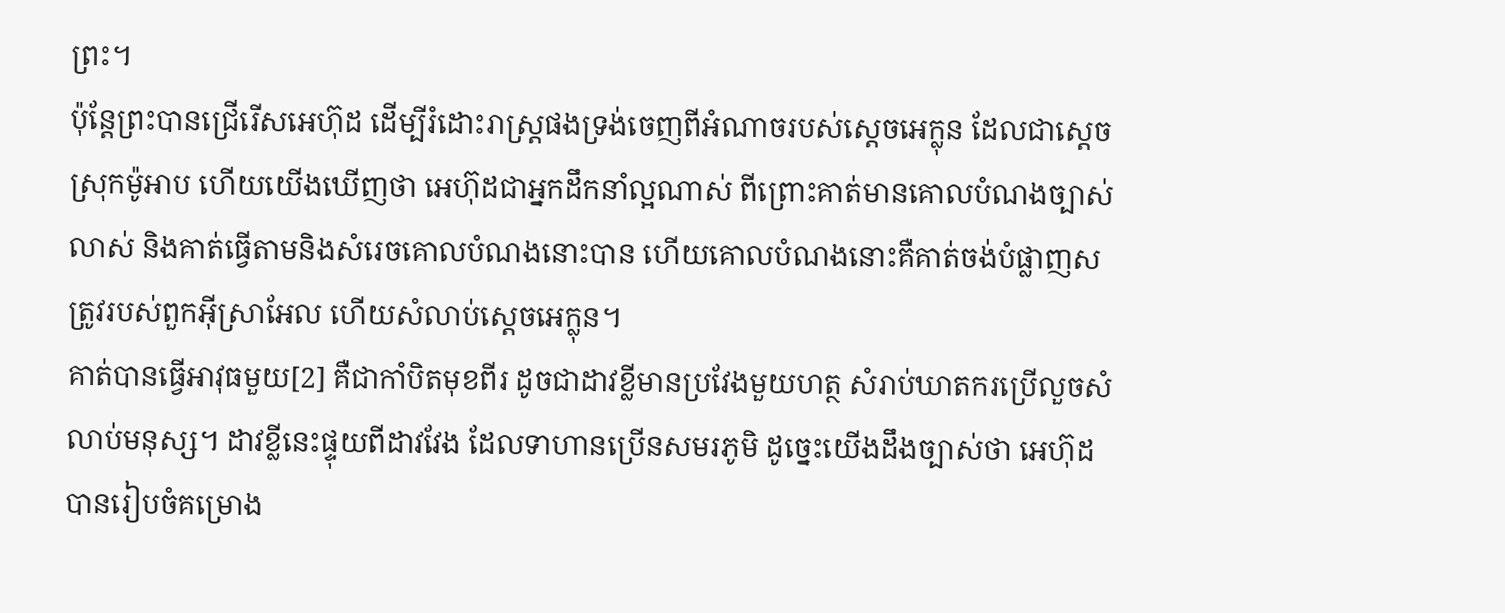ព្រះ។
ប៉ុន្តែព្រះបានជ្រើរើសអេហ៊ុដ ដើម្បីរំដោះរាស្ត្រផងទ្រង់ចេញពីអំណាចរបស់ស្តេចអេក្លុន ដែលជាស្តេចស្រុកម៉ូអាប ហើយយើងឃើញថា អេហ៊ុដជាអ្នកដឹកនាំល្អណាស់ ពីព្រោះគាត់មានគោលបំណងច្បាស់លាស់ និងគាត់ធ្វើតាមនិងសំរេចគោលបំណងនោះបាន ហើយគោលបំណងនោះគឺគាត់ចង់បំផ្លាញសត្រូវរបស់ពួកអ៊ីស្រាអែល ហើយសំលាប់ស្តេចអេក្លុន។
គាត់បានធ្វើអាវុធមួយ[2] គឺជាកាំបិតមុខពីរ ដូចជាដាវខ្លីមានប្រវែងមួយហត្ថ សំរាប់ឃាតករប្រើលួចសំលាប់មនុស្ស។ ដាវខ្លីនេះផ្ទុយពីដាវវែង ដែលទាហានប្រើនសមរភូមិ ដូច្នេះយើងដឹងច្បាស់ថា អេហ៊ុដបានរៀបចំគម្រោង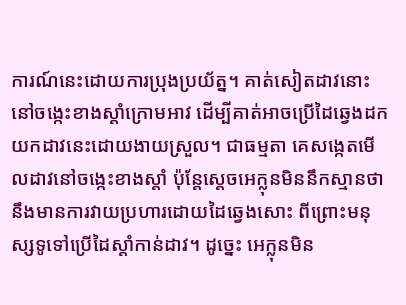ការណ៍នេះដោយការប្រុងប្រយ័ត្ន។ គាត់សៀតដាវនោះនៅចង្កេះខាងស្តាំក្រោមអាវ ដើម្បីគាត់អាចប្រើដៃឆ្វេងដកយកដាវនេះដោយងាយស្រួល។ ជាធម្មតា គេសង្កេតមើលដាវនៅចង្កេះខាងស្តាំ ប៉ុន្តែស្តេចអេក្លុនមិននឹកស្មានថា នឹងមានការវាយប្រហារដោយដៃឆ្វេងសោះ ពីព្រោះមនុស្សទូទៅប្រើដៃស្តាំកាន់ដាវ។ ដូច្នេះ អេក្លុនមិន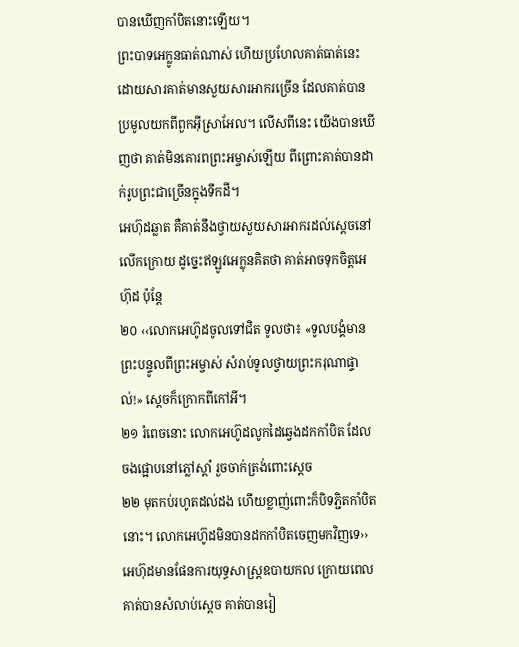បានឃើញកាំបិតនោះឡើយ។
ព្រះបាទអេក្លូនធាត់ណាស់ ហើយប្រហែលគាត់ធាត់នេះដោយសារគាត់មានសួយសារអាករច្រើន ដែលគាត់បានប្រមូលយកពីពួកអ៊ីស្រាអែល។ លើសពីនេះ យើងបានឃើញថា គាត់មិនគោរពព្រះអម្ចាស់ឡើយ ពីព្រោះគាត់បានដាក់រូបព្រះជាច្រើនក្នុងទឹកដី។
អេហ៊ុដឆ្លាត គឺគាត់នឹងថ្វាយសួយសារអាករដល់ស្តេចនៅលើកក្រោយ ដូច្នេះឥឡូវអេក្លុនគិតថា គាត់អាចទុកចិត្តអេហ៊ុដ ប៉ុន្តែ
២០ ‹‹លោកអេហ៊ូដចូលទៅជិត ទូលថា៖ «ទូលបង្គំមានព្រះបន្ទូលពីព្រះអម្ចាស់ សំរាប់ទូលថ្វាយព្រះករុណាផ្ទាល់!» ស្ដេចក៏ក្រោកពីកៅអី។
២១ រំពេចនោះ លោកអេហ៊ូដលូកដៃឆ្វេងដកកាំបិត ដែលចងផ្អោបនៅភ្លៅស្ដាំ រួចចាក់ត្រង់ពោះស្ដេច
២២ មុតកប់រហូតដល់ដង ហើយខ្លាញ់ពោះក៏បិទភ្ជិតកាំបិតនោះ។ លោកអេហ៊ូដមិនបានដកកាំបិតចេញមកវិញទេ››
អេហ៊ុដមានផែនការយុទ្ធសាស្ត្រឧបាយកល ក្រោយពេលគាត់បានសំលាប់ស្តេច គាត់បានរៀ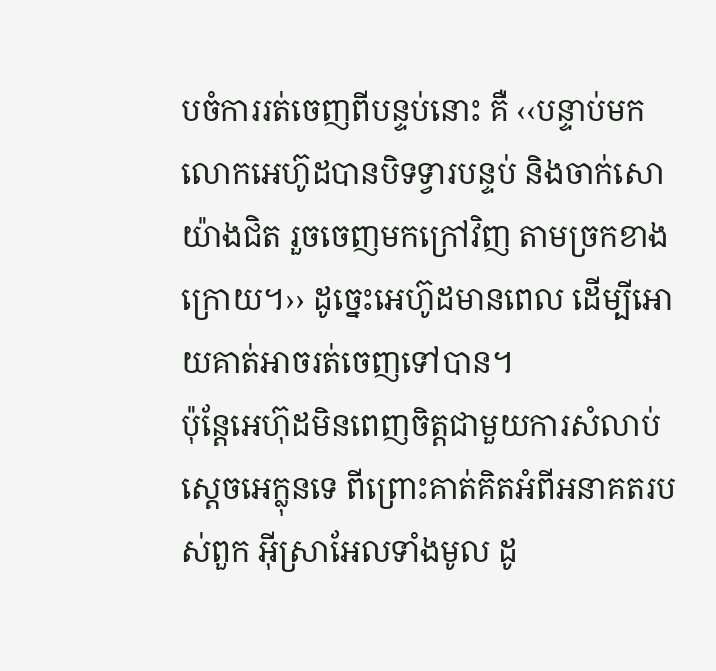បចំការរត់ចេញពីបន្ទប់នោះ គឺ ‹‹បន្ទាប់មក លោកអេហ៊ូដបានបិទទ្វារបន្ទប់ និងចាក់សោយ៉ាងជិត រួចចេញមកក្រៅវិញ តាមច្រកខាងក្រោយ។›› ដូច្នេះអេហ៊ូដមានពេល ដើម្បីអោយគាត់អាចរត់ចេញទៅបាន។
ប៉ុន្តែអេហ៊ុដមិនពេញចិត្តជាមួយការសំលាប់ស្តេចអេក្លុនទេ ពីព្រោះគាត់គិតអំពីអនាគតរបស់ពួក អ៊ីស្រាអែលទាំងមូល ដូ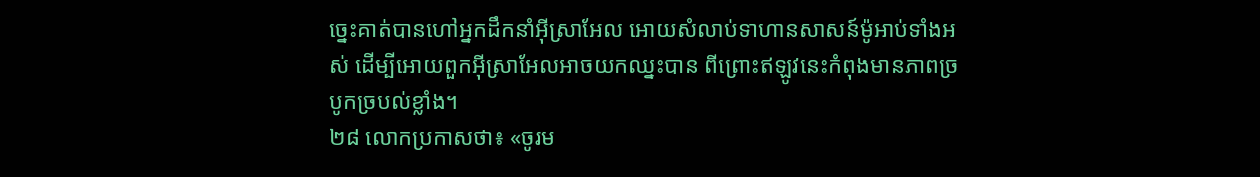ច្នេះគាត់បានហៅអ្នកដឹកនាំអ៊ីស្រាអែល អោយសំលាប់ទាហានសាសន៍ម៉ូអាប់ទាំងអស់ ដើម្បីអោយពួកអ៊ីស្រាអែលអាចយកឈ្នះបាន ពីព្រោះឥឡូវនេះកំពុងមានភាពច្របូកច្របល់ខ្លាំង។
២៨ លោកប្រកាសថា៖ «ចូរម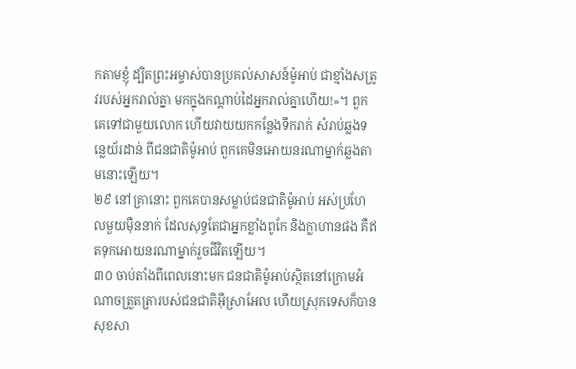កតាមខ្ញុំ ដ្បិតព្រះអម្ចាស់បានប្រគល់សាសន៍ម៉ូអាប់ ជាខ្មាំងសត្រូវរបស់អ្នករាល់គ្នា មកក្នុងកណ្ដាប់ដៃអ្នករាល់គ្នាហើយ!»។ ពួកគេទៅជាមួយលោក ហើយវាយយកកន្លែងទឹករាក់ សំរាប់ឆ្លងទន្លេយ័រដាន់ ពីជនជាតិម៉ូអាប់ ពួកគេមិនអោយនរណាម្នាក់ឆ្លងតាមនោះឡើយ។
២៩ នៅគ្រានោះ ពួកគេបានសម្លាប់ជនជាតិម៉ូអាប់ អស់ប្រហែលមួយម៉ឺននាក់ ដែលសុទ្ធតែជាអ្នកខ្លាំងពូកែ និងក្លាហានផង គឺឥតទុកអោយនរណាម្នាក់រួចជីវិតឡើយ។
៣០ ចាប់តាំងពីពេលនោះមក ជនជាតិម៉ូអាប់ស្ថិតនៅក្រោមអំណាចត្រួតត្រារបស់ជនជាតិអ៊ីស្រាអែល ហើយស្រុកទេសក៏បានសុខសា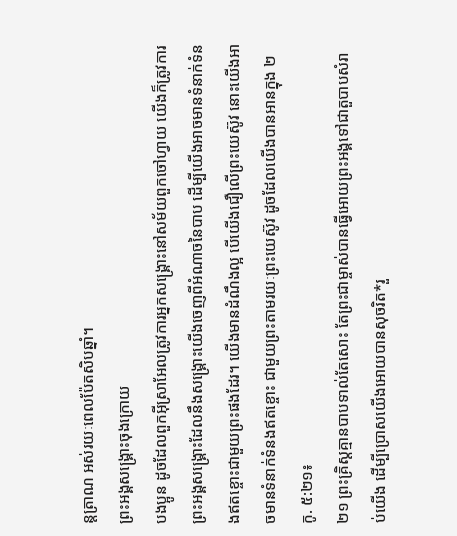ន្តត្រាណ អស់រយៈពេលប៉ែតសិបឆ្នាំ។
ព្រះអង្គសង្គ្រោះចុងក្រោយ
បងប្អូន ដូចដែលពួកអ៊ីស្រាអែលត្រូវការអ្នកសង្គ្រោះនៅសម័យពួកចៅហ្វាយ យើងក៏ត្រូវការព្រះអង្គសង្គ្រោះដែលនឹងសង្គ្រោះយើងចេញពីអំណាចនៃបាប ដើម្បីយើងអាចមានទំនាក់ទំនងឥតខ្ចោះជាមួយព្រះផងដែរ។ យើងមានដំណឹងល្អ បើយើងជឿលើព្រះយេស៊ូវ នោះយើងអាចមានទំនាក់ទំនងឥតខ្ចោះ ជាមួយព្រះតាមរយៈព្រះយេស៊ូវ ដូចដែលយើងបានអានក្នុង ២កូ. ៥:២១៖
២១ ព្រះគ្រិស្ដគ្មានបាបទាល់តែសោះ តែព្រះជាម្ចាស់បានធ្វើអោយព្រះអង្គទៅជាតួបាបសំរាប់យើង ដើម្បីប្រោសយើងអោយបានសុចរិត*រួ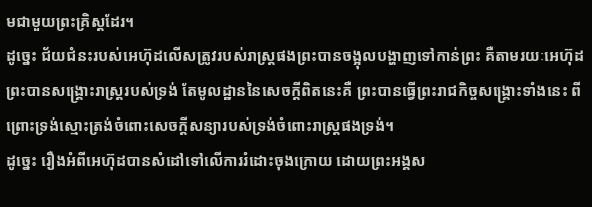មជាមួយព្រះគ្រិស្ដដែរ។
ដូច្នេះ ជ័យជំនះរបស់អេហ៊ុដលើសត្រូវរបស់រាស្ត្រផងព្រះបានចង្អុលបង្ហាញទៅកាន់ព្រះ គឺតាមរយៈអេហ៊ុដ ព្រះបានសង្គ្រោះរាស្ត្ររបស់ទ្រង់ តែមូលដ្ឋាននៃសេចក្តីពិតនេះគឺ ព្រះបានធ្វើព្រះរាជកិច្ចសង្គ្រោះទាំងនេះ ពីព្រោះទ្រង់ស្មោះត្រង់ចំពោះសេចក្តីសន្យារបស់ទ្រង់ចំពោះរាស្ត្រផងទ្រង់។
ដូច្នេះ រឿងអំពីអេហ៊ុដបានសំដៅទៅលើការរំដោះចុងក្រោយ ដោយព្រះអង្គស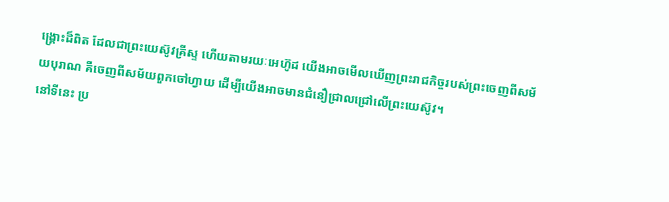ង្គ្រោះដ៏ពិត ដែលជាព្រះយេស៊ូវគ្រីស្ទ ហើយតាមរយៈអេហ៊ូដ យើងអាចមើលឃើញព្រះរាជកិច្ចរបស់ព្រះចេញពីសម័យបុរាណ គឺចេញពីសម័យពួកចៅហ្វាយ ដើម្បីយើងអាចមានជំនឿជ្រាលជ្រៅលើព្រះយេស៊ូវ។
នៅទីនេះ ប្រ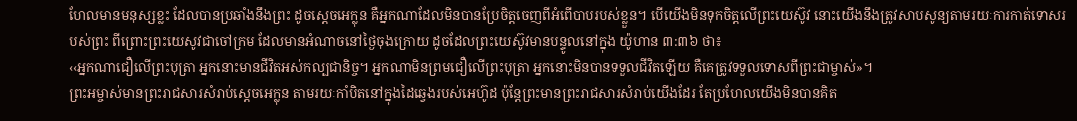ហែលមានមនុស្សខ្លះ ដែលបានប្រឆាំងនឹងព្រះ ដូចស្តេចអេក្លុន គឺអ្នកណាដែលមិនបានប្រែចិត្តចេញពីអំពើបាបរបស់ខ្លួន។ បើយើងមិនទុកចិត្តលើព្រះយេស៊ូវ នោះយើងនឹងត្រូវសាបសូន្យតាមរយៈការកាត់ទោសរបស់ព្រះ ពីព្រោះព្រះយេសូវជាចៅក្រម ដែលមានអំណាចនៅថ្ងៃចុងក្រោយ ដូចដែលព្រះយេស៊ូវមានបន្ទូលនៅក្នុង យ៉ូហាន ៣:៣៦ ថា៖
‹‹អ្នកណាជឿលើព្រះបុត្រា អ្នកនោះមានជីវិតអស់កល្បជានិច្ច។ អ្នកណាមិនព្រមជឿលើព្រះបុត្រា អ្នកនោះមិនបានទទួលជីវិតឡើយ គឺគេត្រូវទទួលទោសពីព្រះជាម្ចាស់»។
ព្រះអម្ចាស់មានព្រះរាជសារសំរាប់ស្តេចអេក្លុន តាមរយៈកាំបិតនៅក្នុងដៃឆ្វេងរបស់អេហ៊ូដ ប៉ុន្តែព្រះមានព្រះរាជសារសំរាប់យើងដែរ តែប្រហែលយើងមិនបានគិត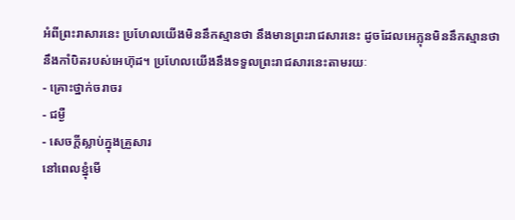អំពីព្រះរាសារនេះ ប្រហែលយើងមិននឹកស្មានថា នឹងមានព្រះរាជសារនេះ ដូចដែលអេក្លុនមិននឹកស្មានថា នឹងកាំបិតរបស់អេហ៊ុដ។ ប្រហែលយើងនឹងទទួលព្រះរាជសារនេះតាមរយៈ
- គ្រោះថ្នាក់ចរាចរ
- ជម្ងឺ
- សេចក្តីស្លាប់ក្នុងគ្រួសារ
នៅពេលខ្នុំមើ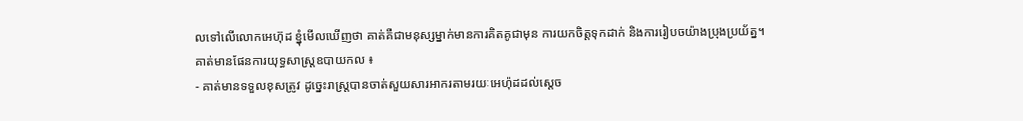លទៅលើលោកអេហ៊ុដ ខ្នុំមើលឃើញថា គាត់គឺជាមនុស្សម្នាក់មានការគិតគូជាមុន ការយកចិត្តទុកដាក់ និងការរៀបចយ៉ាងប្រុងប្រយ័ត្ន។
គាត់មានផែនការយុទ្ធសាស្ត្រឧបាយកល ៖
- គាត់មានទទួលខុសត្រូវ ដូច្នេះរាស្ត្របានចាត់សួយសារអាករតាមរយៈអេហ៉ុដដល់ស្តេច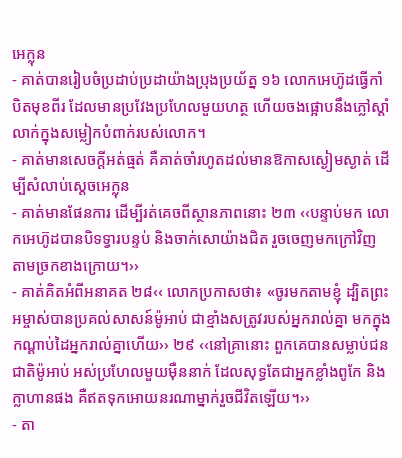អេក្លុន
- គាត់បានរៀបចំប្រដាប់ប្រដាយ៉ាងប្រុងប្រយ័ត្ន ១៦ លោកអេហ៊ូដធ្វើកាំបិតមុខពីរ ដែលមានប្រវែងប្រហែលមួយហត្ថ ហើយចងផ្អោបនឹងភ្លៅស្ដាំ លាក់ក្នុងសម្លៀកបំពាក់របស់លោក។
- គាត់មានសេចក្តីអត់ធ្មត់ គឺគាត់ចាំរហូតដល់មានឱកាសស្ងៀមស្ងាត់ ដើម្បីសំលាប់ស្តេចអេក្លុន
- គាត់មានផែនការ ដើម្បីរត់គេចពីស្ថានភាពនោះ ២៣ ‹‹បន្ទាប់មក លោកអេហ៊ូដបានបិទទ្វារបន្ទប់ និងចាក់សោយ៉ាងជិត រួចចេញមកក្រៅវិញ តាមច្រកខាងក្រោយ។››
- គាត់គិតអំពីអនាគត ២៨‹‹ លោកប្រកាសថា៖ «ចូរមកតាមខ្ញុំ ដ្បិតព្រះអម្ចាស់បានប្រគល់សាសន៍ម៉ូអាប់ ជាខ្មាំងសត្រូវរបស់អ្នករាល់គ្នា មកក្នុងកណ្ដាប់ដៃអ្នករាល់គ្នាហើយ›› ២៩ ‹‹នៅគ្រានោះ ពួកគេបានសម្លាប់ជនជាតិម៉ូអាប់ អស់ប្រហែលមួយម៉ឺននាក់ ដែលសុទ្ធតែជាអ្នកខ្លាំងពូកែ និងក្លាហានផង គឺឥតទុកអោយនរណាម្នាក់រួចជីវិតឡើយ។››
- តា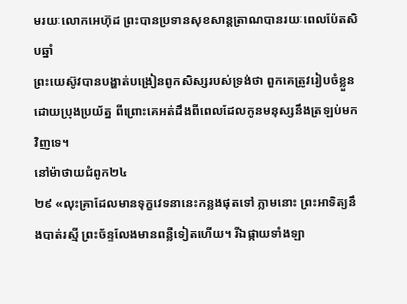មរយៈលោកអេហ៊ុដ ព្រះបានប្រទានសុខសាន្តត្រាណបានរយៈពេលប៉ែតសិបឆ្នាំ
ព្រះយេស៊ូវបានបង្ហាត់បង្រៀនពូកសិស្សរបស់ទ្រង់ថា ពួកគេត្រូវរៀបចំខ្លួនដោយប្រុងប្រយ័ត្ន ពីព្រោះគេអត់ដឹងពីពេលដែលកូនមនុស្សនឹងត្រឡប់មកវិញទេ។
នៅម៉ាថាយជំពូក២៤
២៩ «លុះគ្រាដែលមានទុក្ខវេទនានេះកន្លងផុតទៅ ភ្លាមនោះ ព្រះអាទិត្យនឹងបាត់រស្មី ព្រះច័ន្ទលែងមានពន្លឺទៀតហើយ។ រីឯផ្កាយទាំងឡា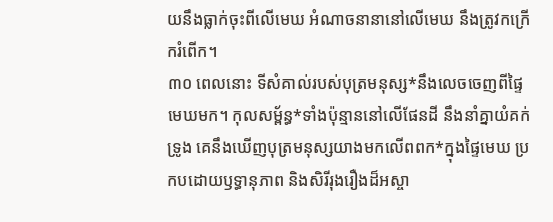យនឹងធ្លាក់ចុះពីលើមេឃ អំណាចនានានៅលើមេឃ នឹងត្រូវកក្រើករំពើក។
៣០ ពេលនោះ ទីសំគាល់របស់បុត្រមនុស្ស*នឹងលេចចេញពីផ្ទៃមេឃមក។ កុលសម្ព័ន្ធ*ទាំងប៉ុន្មាននៅលើផែនដី នឹងនាំគ្នាយំគក់ទ្រូង គេនឹងឃើញបុត្រមនុស្សយាងមកលើពពក*ក្នុងផ្ទៃមេឃ ប្រកបដោយឫទ្ធានុភាព និងសិរីរុងរឿងដ៏អស្ចា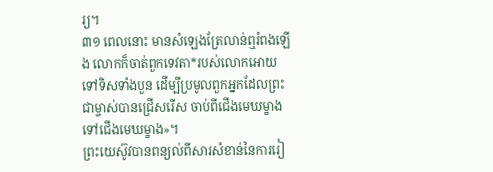រ្យ។
៣១ ពេលនោះ មានសំឡេងត្រែលាន់ឮរំពងឡើង លោកក៏ចាត់ពួកទេវតា*របស់លោកអោយទៅទិសទាំងបួន ដើម្បីប្រមូលពួកអ្នកដែលព្រះជាម្ចាស់បានជ្រើសរើស ចាប់ពីជើងមេឃម្ខាង ទៅជើងមេឃម្ខាង»។
ព្រះយេស៊ូវបានពន្យល់ពីសារសំខាន់នៃការរៀ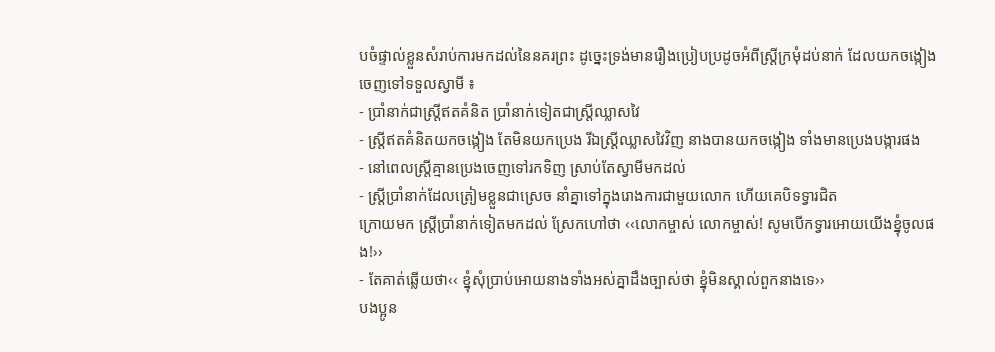បចំផ្ទាល់ខ្លួនសំរាប់ការមកដល់នៃនគរព្រះ ដូច្នេះទ្រង់មានរឿងប្រៀបប្រដូចអំពីស្ត្រីក្រមុំដប់នាក់ ដែលយកចង្កៀងចេញទៅទទួលស្វាមី ៖
- ប្រាំនាក់ជាស្ត្រីឥតគំនិត ប្រាំនាក់ទៀតជាស្ត្រីឈ្លាសវៃ
- ស្ត្រីឥតគំនិតយកចង្កៀង តែមិនយកប្រេង រីឯស្ត្រីឈ្លាសវៃវិញ នាងបានយកចង្កៀង ទាំងមានប្រេងបង្ការផង
- នៅពេលស្ត្រីគ្មានប្រេងចេញទៅរកទិញ ស្រាប់តែស្វាមីមកដល់
- ស្ត្រីប្រាំនាក់ដែលត្រៀមខ្លួនជាស្រេច នាំគ្នាទៅក្នុងរោងការជាមួយលោក ហើយគេបិទទ្វារជិត
ក្រោយមក ស្ត្រីប្រាំនាក់ទៀតមកដល់ ស្រែកហៅថា ‹‹លោកម្ចាស់ លោកម្ចាស់! សូមបើកទ្វារអោយយើងខ្នុំចូលផង!››
- តែគាត់ឆ្លើយថា‹‹ ខ្នុំសុំប្រាប់អោយនាងទាំងអស់គ្នាដឹងច្បាស់ថា ខ្នុំមិនស្គាល់ពួកនាងទេ››
បងប្អូន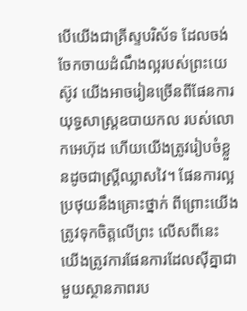បើយើងជាគ្រីស្ទបរិស័ទ ដែលចង់ចែកចាយដំណឹងល្អរបស់ព្រះយេស៊ូវ យើងអាចរៀនច្រើនពីផែនការយុទ្ធសាស្ត្រឧបាយកល របស់លោកអេហ៊ុដ ហើយយើងត្រូវរៀបចំខ្លួនដូចជាស្ត្រីឈ្លាសវៃ។ ផែនការល្អប្រថុយនឹងគ្រោះថ្នាក់ ពីព្រោះយើងត្រូវទុកចិត្តលើព្រះ លើសពីនេះ យើងត្រូវការផែនការដែលស៊ីគ្នាជាមួយស្ថានភាពរប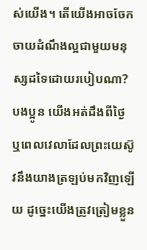ស់យើង។ តើយើងអាចចែកចាយដំណឹងល្អជាមួយមនុស្សដទៃដោយរបៀបណា?
បងប្អូន យើងអត់ដឹងពីថ្ងៃ ឬពេលវេលាដែលព្រះយេស៊ូវនឹងយាងត្រឡប់មកវិញឡើយ ដូច្នេះយើងត្រូវត្រៀមខ្លួន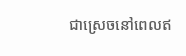ជាស្រេចនៅពេលឥ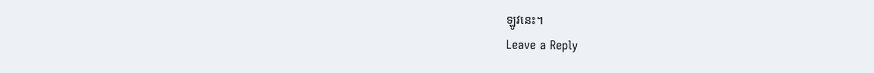ឡូវនេះ។
Leave a Reply